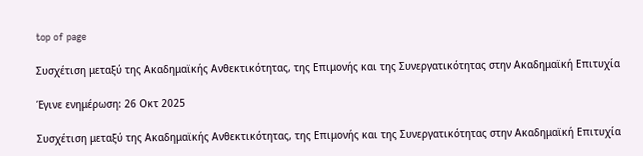top of page

Συσχέτιση μεταξύ της Ακαδημαϊκής Ανθεκτικότητας, της Επιμονής και της Συνεργατικότητας στην Ακαδημαϊκή Επιτυχία

Έγινε ενημέρωση: 26 Οκτ 2025

Συσχέτιση μεταξύ της Ακαδημαϊκής Ανθεκτικότητας, της Επιμονής και της Συνεργατικότητας στην Ακαδημαϊκή Επιτυχία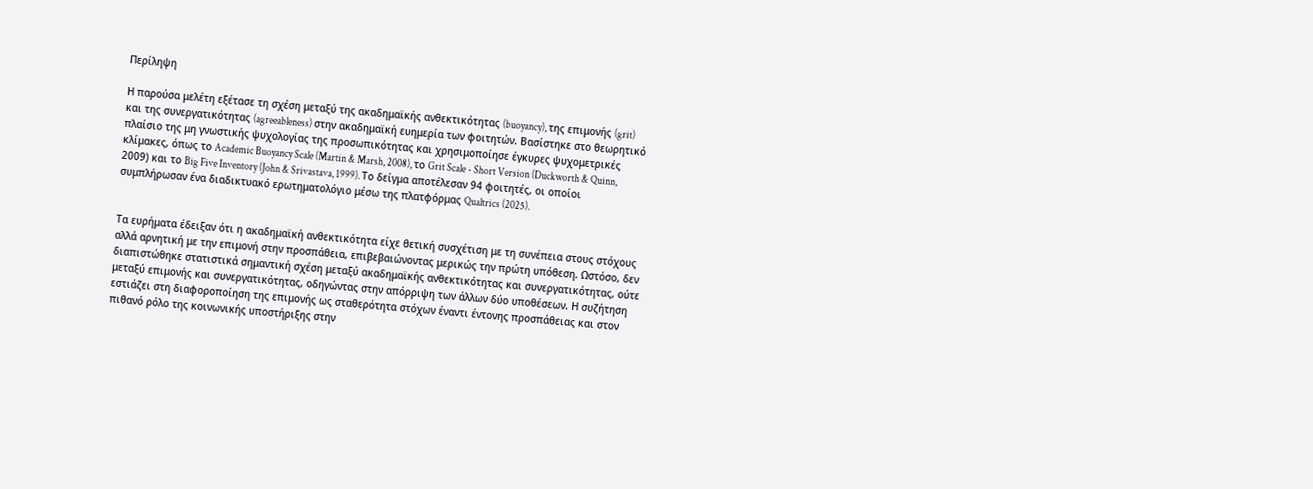Περίληψη

Η παρούσα μελέτη εξέτασε τη σχέση μεταξύ της ακαδημαϊκής ανθεκτικότητας (buoyancy), της επιμονής (grit) και της συνεργατικότητας (agreeableness) στην ακαδημαϊκή ευημερία των φοιτητών. Βασίστηκε στο θεωρητικό πλαίσιο της μη γνωστικής ψυχολογίας της προσωπικότητας και χρησιμοποίησε έγκυρες ψυχομετρικές κλίμακες, όπως το Academic Buoyancy Scale (Martin & Marsh, 2008), το Grit Scale - Short Version (Duckworth & Quinn, 2009) και το Big Five Inventory (John & Srivastava, 1999). Το δείγμα αποτέλεσαν 94 φοιτητές, οι οποίοι συμπλήρωσαν ένα διαδικτυακό ερωτηματολόγιο μέσω της πλατφόρμας Qualtrics (2025).


Τα ευρήματα έδειξαν ότι η ακαδημαϊκή ανθεκτικότητα είχε θετική συσχέτιση με τη συνέπεια στους στόχους αλλά αρνητική με την επιμονή στην προσπάθεια, επιβεβαιώνοντας μερικώς την πρώτη υπόθεση. Ωστόσο, δεν διαπιστώθηκε στατιστικά σημαντική σχέση μεταξύ ακαδημαϊκής ανθεκτικότητας και συνεργατικότητας, ούτε μεταξύ επιμονής και συνεργατικότητας, οδηγώντας στην απόρριψη των άλλων δύο υποθέσεων. Η συζήτηση εστιάζει στη διαφοροποίηση της επιμονής ως σταθερότητα στόχων έναντι έντονης προσπάθειας και στον πιθανό ρόλο της κοινωνικής υποστήριξης στην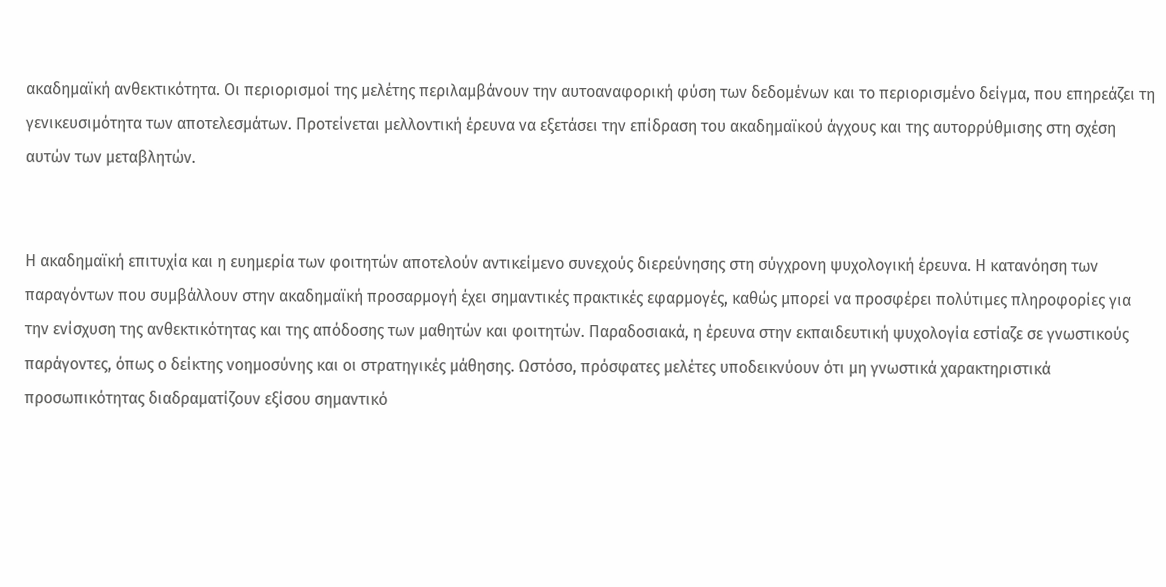ακαδημαϊκή ανθεκτικότητα. Οι περιορισμοί της μελέτης περιλαμβάνουν την αυτοαναφορική φύση των δεδομένων και το περιορισμένο δείγμα, που επηρεάζει τη γενικευσιμότητα των αποτελεσμάτων. Προτείνεται μελλοντική έρευνα να εξετάσει την επίδραση του ακαδημαϊκού άγχους και της αυτορρύθμισης στη σχέση αυτών των μεταβλητών.


Η ακαδημαϊκή επιτυχία και η ευημερία των φοιτητών αποτελούν αντικείμενο συνεχούς διερεύνησης στη σύγχρονη ψυχολογική έρευνα. Η κατανόηση των παραγόντων που συμβάλλουν στην ακαδημαϊκή προσαρμογή έχει σημαντικές πρακτικές εφαρμογές, καθώς μπορεί να προσφέρει πολύτιμες πληροφορίες για την ενίσχυση της ανθεκτικότητας και της απόδοσης των μαθητών και φοιτητών. Παραδοσιακά, η έρευνα στην εκπαιδευτική ψυχολογία εστίαζε σε γνωστικούς παράγοντες, όπως ο δείκτης νοημοσύνης και οι στρατηγικές μάθησης. Ωστόσο, πρόσφατες μελέτες υποδεικνύουν ότι μη γνωστικά χαρακτηριστικά προσωπικότητας διαδραματίζουν εξίσου σημαντικό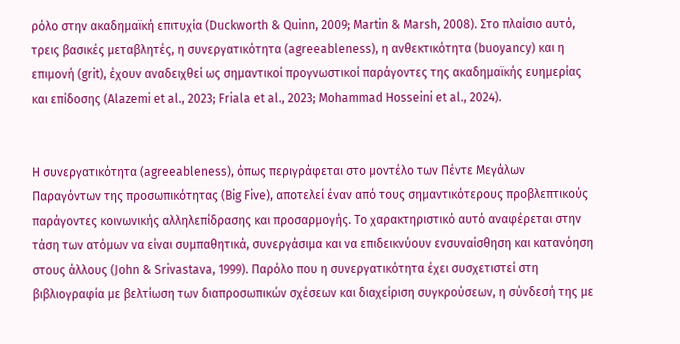ρόλο στην ακαδημαϊκή επιτυχία (Duckworth & Quinn, 2009; Martin & Marsh, 2008). Στο πλαίσιο αυτό, τρεις βασικές μεταβλητές, η συνεργατικότητα (agreeableness), η ανθεκτικότητα (buoyancy) και η επιμονή (grit), έχουν αναδειχθεί ως σημαντικοί προγνωστικοί παράγοντες της ακαδημαϊκής ευημερίας και επίδοσης (Alazemi et al., 2023; Friala et al., 2023; Mohammad Hosseini et al., 2024).


Η συνεργατικότητα (agreeableness), όπως περιγράφεται στο μοντέλο των Πέντε Μεγάλων Παραγόντων της προσωπικότητας (Big Five), αποτελεί έναν από τους σημαντικότερους προβλεπτικούς παράγοντες κοινωνικής αλληλεπίδρασης και προσαρμογής. Το χαρακτηριστικό αυτό αναφέρεται στην τάση των ατόμων να είναι συμπαθητικά, συνεργάσιμα και να επιδεικνύουν ενσυναίσθηση και κατανόηση στους άλλους (John & Srivastava, 1999). Παρόλο που η συνεργατικότητα έχει συσχετιστεί στη βιβλιογραφία με βελτίωση των διαπροσωπικών σχέσεων και διαχείριση συγκρούσεων, η σύνδεσή της με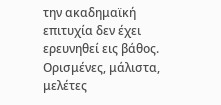την ακαδημαϊκή επιτυχία δεν έχει ερευνηθεί εις βάθος. Ορισμένες, μάλιστα, μελέτες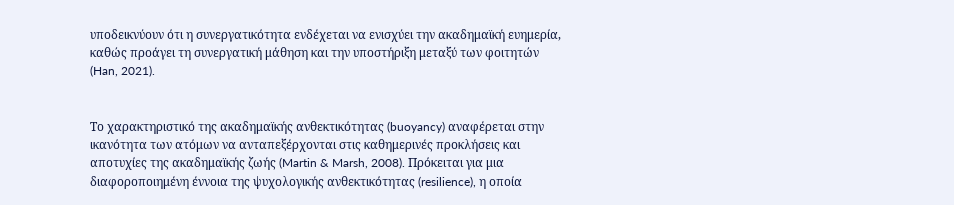υποδεικνύουν ότι η συνεργατικότητα ενδέχεται να ενισχύει την ακαδημαϊκή ευημερία, καθώς προάγει τη συνεργατική μάθηση και την υποστήριξη μεταξύ των φοιτητών (Han, 2021).


Το χαρακτηριστικό της ακαδημαϊκής ανθεκτικότητας (buoyancy) αναφέρεται στην ικανότητα των ατόμων να ανταπεξέρχονται στις καθημερινές προκλήσεις και αποτυχίες της ακαδημαϊκής ζωής (Martin & Marsh, 2008). Πρόκειται για μια διαφοροποιημένη έννοια της ψυχολογικής ανθεκτικότητας (resilience), η οποία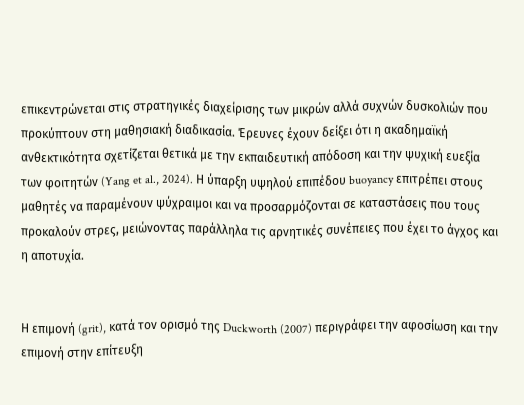επικεντρώνεται στις στρατηγικές διαχείρισης των μικρών αλλά συχνών δυσκολιών που προκύπτουν στη μαθησιακή διαδικασία. Έρευνες έχουν δείξει ότι η ακαδημαϊκή ανθεκτικότητα σχετίζεται θετικά με την εκπαιδευτική απόδοση και την ψυχική ευεξία των φοιτητών (Yang et al., 2024). Η ύπαρξη υψηλού επιπέδου buoyancy επιτρέπει στους μαθητές να παραμένουν ψύχραιμοι και να προσαρμόζονται σε καταστάσεις που τους προκαλούν στρες, μειώνοντας παράλληλα τις αρνητικές συνέπειες που έχει το άγχος και η αποτυχία.


Η επιμονή (grit), κατά τον ορισμό της Duckworth (2007) περιγράφει την αφοσίωση και την επιμονή στην επίτευξη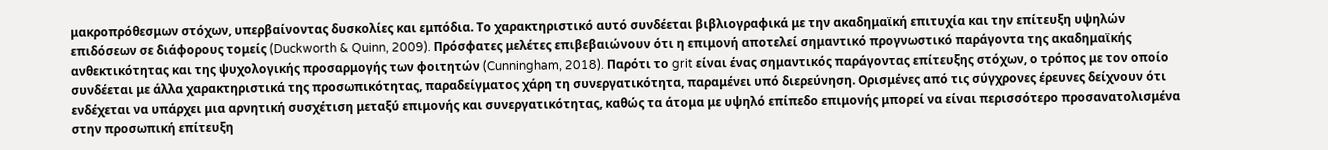μακροπρόθεσμων στόχων, υπερβαίνοντας δυσκολίες και εμπόδια. Το χαρακτηριστικό αυτό συνδέεται βιβλιογραφικά με την ακαδημαϊκή επιτυχία και την επίτευξη υψηλών επιδόσεων σε διάφορους τομείς (Duckworth & Quinn, 2009). Πρόσφατες μελέτες επιβεβαιώνουν ότι η επιμονή αποτελεί σημαντικό προγνωστικό παράγοντα της ακαδημαϊκής ανθεκτικότητας και της ψυχολογικής προσαρμογής των φοιτητών (Cunningham, 2018). Παρότι το grit είναι ένας σημαντικός παράγοντας επίτευξης στόχων, ο τρόπος με τον οποίο συνδέεται με άλλα χαρακτηριστικά της προσωπικότητας, παραδείγματος χάρη τη συνεργατικότητα, παραμένει υπό διερεύνηση. Ορισμένες από τις σύγχρονες έρευνες δείχνουν ότι ενδέχεται να υπάρχει μια αρνητική συσχέτιση μεταξύ επιμονής και συνεργατικότητας, καθώς τα άτομα με υψηλό επίπεδο επιμονής μπορεί να είναι περισσότερο προσανατολισμένα στην προσωπική επίτευξη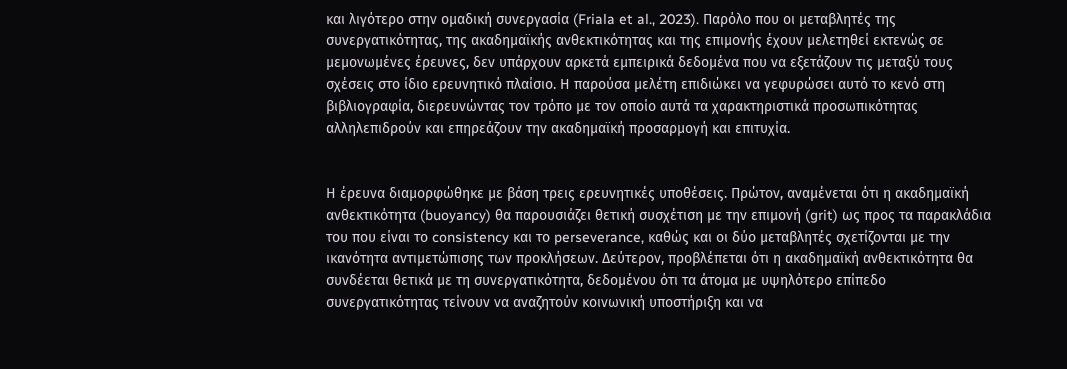και λιγότερο στην ομαδική συνεργασία (Friala et al., 2023). Παρόλο που οι μεταβλητές της συνεργατικότητας, της ακαδημαϊκής ανθεκτικότητας και της επιμονής έχουν μελετηθεί εκτενώς σε μεμονωμένες έρευνες, δεν υπάρχουν αρκετά εμπειρικά δεδομένα που να εξετάζουν τις μεταξύ τους σχέσεις στο ίδιο ερευνητικό πλαίσιο. Η παρούσα μελέτη επιδιώκει να γεφυρώσει αυτό το κενό στη βιβλιογραφία, διερευνώντας τον τρόπο με τον οποίο αυτά τα χαρακτηριστικά προσωπικότητας αλληλεπιδρούν και επηρεάζουν την ακαδημαϊκή προσαρμογή και επιτυχία.


Η έρευνα διαμορφώθηκε με βάση τρεις ερευνητικές υποθέσεις. Πρώτον, αναμένεται ότι η ακαδημαϊκή ανθεκτικότητα (buoyancy) θα παρουσιάζει θετική συσχέτιση με την επιμονή (grit) ως προς τα παρακλάδια του που είναι το consistency και το perseverance, καθώς και οι δύο μεταβλητές σχετίζονται με την ικανότητα αντιμετώπισης των προκλήσεων. Δεύτερον, προβλέπεται ότι η ακαδημαϊκή ανθεκτικότητα θα συνδέεται θετικά με τη συνεργατικότητα, δεδομένου ότι τα άτομα με υψηλότερο επίπεδο συνεργατικότητας τείνουν να αναζητούν κοινωνική υποστήριξη και να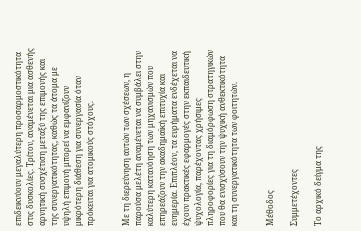επιδεικνύουν μεγαλύτερη προσαρμοστικότητα στις δυσκολίες. Τρίτον, αναμένεται μια ασθενής αρνητική συσχέτιση μεταξύ της επιμονής και της συνεργατικότητας, καθώς τα άτομα με υψηλή επιμονή μπορεί να εμφανίζουν μικρότερη διάθεση για συνεργασία όταν πρόκειται για ατομικούς στόχους.


Με τη διερεύνηση αυτών των σχέσεων, η παρούσα μελέτη αναμένεται να συμβάλει στην καλύτερη κατανόηση των μηχανισμών που επηρεάζουν την ακαδημαϊκή επιτυχία και ευημερία. Επιπλέον, τα ευρήματα ενδέχεται να έχουν πρακτικές εφαρμογές στην εκπαιδευτική ψυχολογία, παρέχοντας χρήσιμες πληροφορίες για τη διαμόρφωση στρατηγικών που θα ενισχύσουν την ψυχική ανθεκτικότητα και τη συνεργατικότητα των φοιτητών.


Μέθοδος

Συμμετέχοντες

Το αρχικό δείγμα της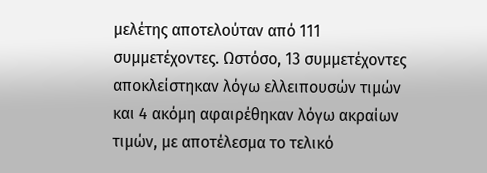μελέτης αποτελούταν από 111 συμμετέχοντες. Ωστόσο, 13 συμμετέχοντες αποκλείστηκαν λόγω ελλειπουσών τιμών και 4 ακόμη αφαιρέθηκαν λόγω ακραίων τιμών, με αποτέλεσμα το τελικό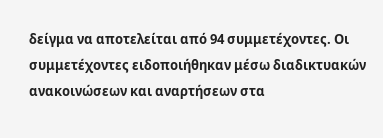δείγμα να αποτελείται από 94 συμμετέχοντες. Οι συμμετέχοντες ειδοποιήθηκαν μέσω διαδικτυακών ανακοινώσεων και αναρτήσεων στα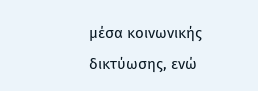μέσα κοινωνικής δικτύωσης, ενώ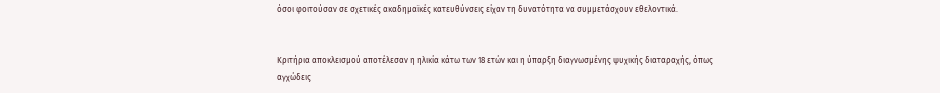όσοι φοιτούσαν σε σχετικές ακαδημαϊκές κατευθύνσεις είχαν τη δυνατότητα να συμμετάσχουν εθελοντικά.


Κριτήρια αποκλεισμού αποτέλεσαν η ηλικία κάτω των 18 ετών και η ύπαρξη διαγνωσμένης ψυχικής διαταραχής, όπως αγχώδεις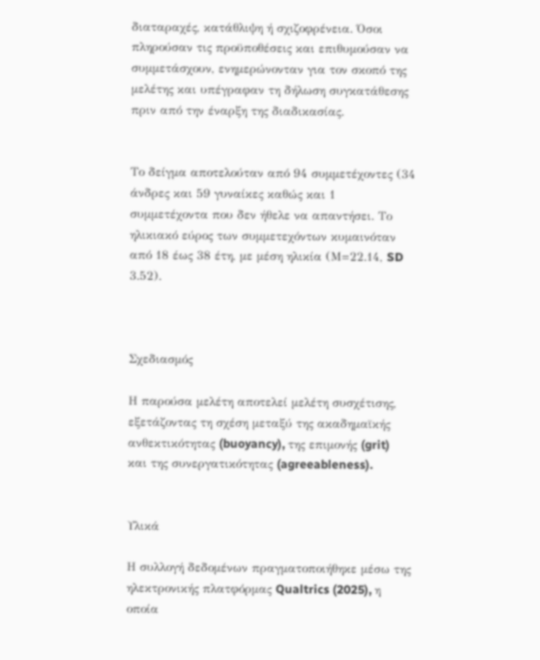διαταραχές, κατάθλιψη ή σχιζοφρένεια. Όσοι πληρούσαν τις προϋποθέσεις και επιθυμούσαν να συμμετάσχουν, ενημερώνονταν για τον σκοπό της μελέτης και υπέγραφαν τη δήλωση συγκατάθεσης πριν από την έναρξη της διαδικασίας.


Το δείγμα αποτελούταν από 94 συμμετέχοντες (34 άνδρες και 59 γυναίκες καθώς και 1 συμμετέχοντα που δεν ήθελε να απαντήσει. Το ηλικιακό εύρος των συμμετεχόντων κυμαινόταν από 18 έως 38 έτη, με μέση ηλικία (Μ=22.14, SD 3.52).



Σχεδιασμός

Η παρούσα μελέτη αποτελεί μελέτη συσχέτισης, εξετάζοντας τη σχέση μεταξύ της ακαδημαϊκής ανθεκτικότητας (buoyancy), της επιμονής (grit) και της συνεργατικότητας (agreeableness).


Υλικά

Η συλλογή δεδομένων πραγματοποιήθηκε μέσω της ηλεκτρονικής πλατφόρμας Qualtrics (2025), η οποία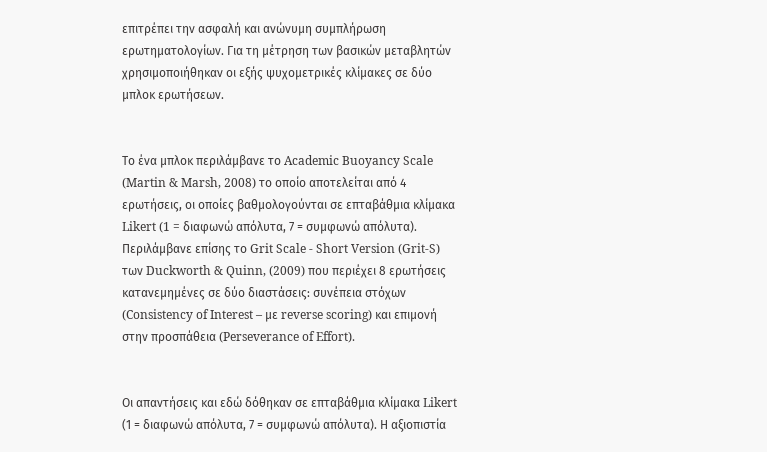επιτρέπει την ασφαλή και ανώνυμη συμπλήρωση ερωτηματολογίων. Για τη μέτρηση των βασικών μεταβλητών χρησιμοποιήθηκαν οι εξής ψυχομετρικές κλίμακες σε δύο μπλοκ ερωτήσεων.


Το ένα μπλοκ περιλάμβανε το Academic Buoyancy Scale (Martin & Marsh, 2008) το οποίο αποτελείται από 4 ερωτήσεις, οι οποίες βαθμολογούνται σε επταβάθμια κλίμακα Likert (1 = διαφωνώ απόλυτα, 7 = συμφωνώ απόλυτα).  Περιλάμβανε επίσης το Grit Scale - Short Version (Grit-S) των Duckworth & Quinn, (2009) που περιέχει 8 ερωτήσεις κατανεμημένες σε δύο διαστάσεις: συνέπεια στόχων (Consistency of Interest – με reverse scoring) και επιμονή στην προσπάθεια (Perseverance of Effort).


Οι απαντήσεις και εδώ δόθηκαν σε επταβάθμια κλίμακα Likert (1 = διαφωνώ απόλυτα, 7 = συμφωνώ απόλυτα). Η αξιοπιστία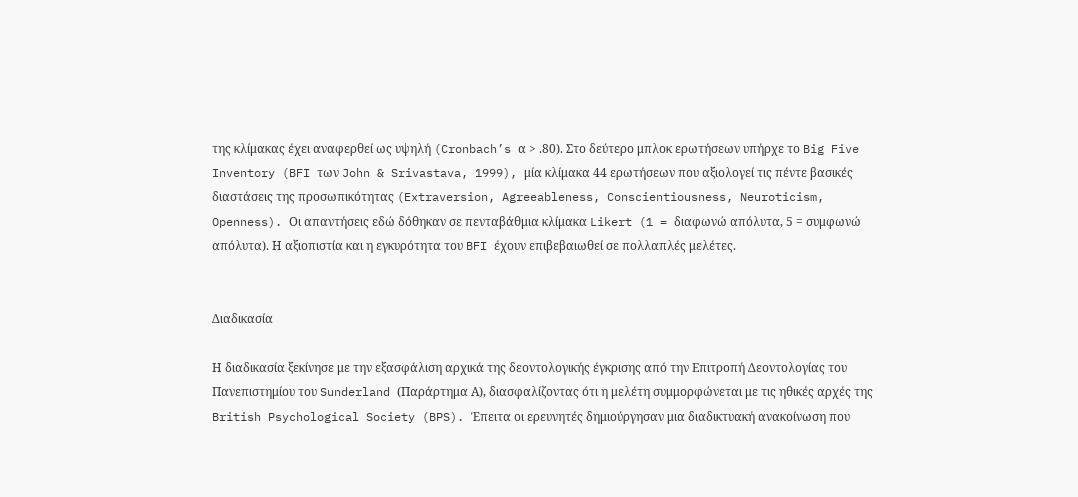της κλίμακας έχει αναφερθεί ως υψηλή (Cronbach’s α > .80). Στο δεύτερο μπλοκ ερωτήσεων υπήρχε το Big Five Inventory (BFI των John & Srivastava, 1999), μία κλίμακα 44 ερωτήσεων που αξιολογεί τις πέντε βασικές διαστάσεις της προσωπικότητας (Extraversion, Agreeableness, Conscientiousness, Neuroticism, Openness). Οι απαντήσεις εδώ δόθηκαν σε πενταβάθμια κλίμακα Likert (1 = διαφωνώ απόλυτα, 5 = συμφωνώ απόλυτα). Η αξιοπιστία και η εγκυρότητα του BFI έχουν επιβεβαιωθεί σε πολλαπλές μελέτες.


Διαδικασία

Η διαδικασία ξεκίνησε με την εξασφάλιση αρχικά της δεοντολογικής έγκρισης από την Επιτροπή Δεοντολογίας του Πανεπιστημίου του Sunderland (Παράρτημα Α), διασφαλίζοντας ότι η μελέτη συμμορφώνεται με τις ηθικές αρχές της British Psychological Society (BPS). Έπειτα οι ερευνητές δημιούργησαν μια διαδικτυακή ανακοίνωση που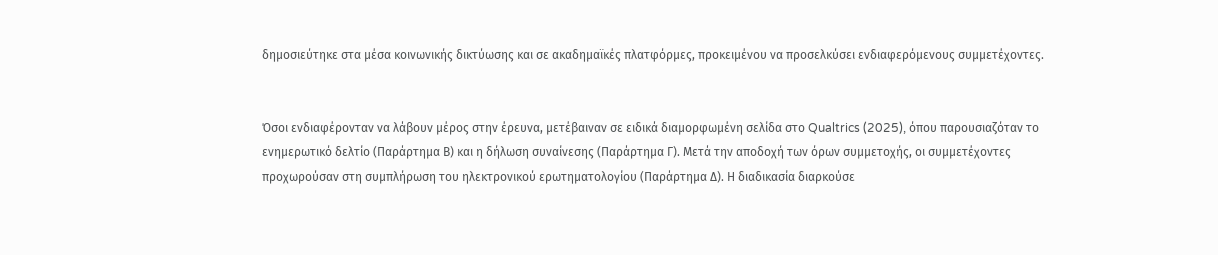δημοσιεύτηκε στα μέσα κοινωνικής δικτύωσης και σε ακαδημαϊκές πλατφόρμες, προκειμένου να προσελκύσει ενδιαφερόμενους συμμετέχοντες.


Όσοι ενδιαφέρονταν να λάβουν μέρος στην έρευνα, μετέβαιναν σε ειδικά διαμορφωμένη σελίδα στο Qualtrics (2025), όπου παρουσιαζόταν το ενημερωτικό δελτίο (Παράρτημα Β) και η δήλωση συναίνεσης (Παράρτημα Γ). Μετά την αποδοχή των όρων συμμετοχής, οι συμμετέχοντες προχωρούσαν στη συμπλήρωση του ηλεκτρονικού ερωτηματολογίου (Παράρτημα Δ). Η διαδικασία διαρκούσε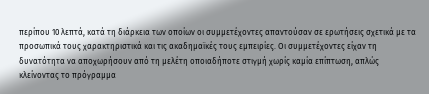περίπου 10 λεπτά, κατά τη διάρκεια των οποίων οι συμμετέχοντες απαντούσαν σε ερωτήσεις σχετικά με τα προσωπικά τους χαρακτηριστικά και τις ακαδημαϊκές τους εμπειρίες. Οι συμμετέχοντες είχαν τη δυνατότητα να αποχωρήσουν από τη μελέτη οποιαδήποτε στιγμή χωρίς καμία επίπτωση, απλώς κλείνοντας το πρόγραμμα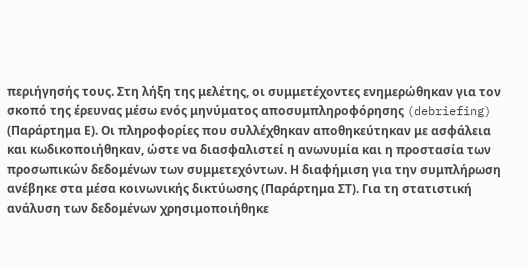περιήγησής τους. Στη λήξη της μελέτης, οι συμμετέχοντες ενημερώθηκαν για τον σκοπό της έρευνας μέσω ενός μηνύματος αποσυμπληροφόρησης (debriefing) (Παράρτημα Ε). Οι πληροφορίες που συλλέχθηκαν αποθηκεύτηκαν με ασφάλεια και κωδικοποιήθηκαν, ώστε να διασφαλιστεί η ανωνυμία και η προστασία των προσωπικών δεδομένων των συμμετεχόντων. Η διαφήμιση για την συμπλήρωση ανέβηκε στα μέσα κοινωνικής δικτύωσης (Παράρτημα ΣΤ). Για τη στατιστική ανάλυση των δεδομένων χρησιμοποιήθηκε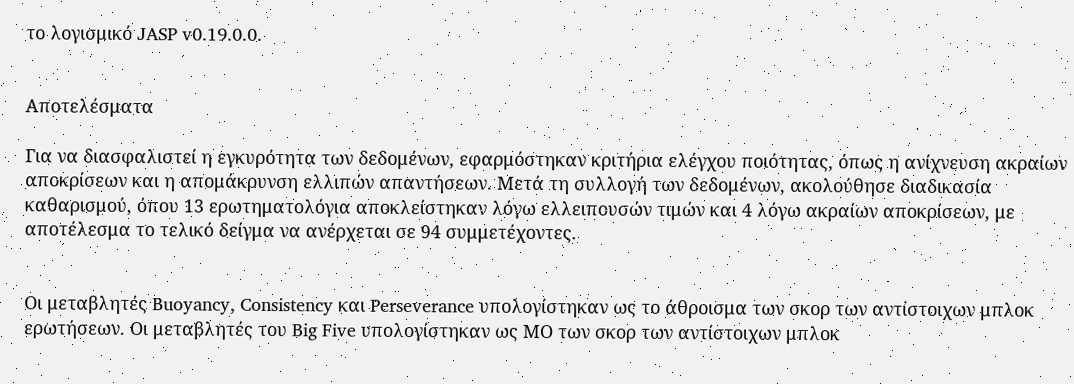το λογισμικό JASP v0.19.0.0.


Αποτελέσματα

Για να διασφαλιστεί η εγκυρότητα των δεδομένων, εφαρμόστηκαν κριτήρια ελέγχου ποιότητας, όπως η ανίχνευση ακραίων αποκρίσεων και η απομάκρυνση ελλιπών απαντήσεων. Μετά τη συλλογή των δεδομένων, ακολούθησε διαδικασία καθαρισμού, όπου 13 ερωτηματολόγια αποκλείστηκαν λόγω ελλειπουσών τιμών και 4 λόγω ακραίων αποκρίσεων, με αποτέλεσμα το τελικό δείγμα να ανέρχεται σε 94 συμμετέχοντες.


Οι μεταβλητές Buoyancy, Consistency και Perseverance υπολογίστηκαν ως το άθροισμα των σκορ των αντίστοιχων μπλοκ ερωτήσεων. Οι μεταβλητές του Big Five υπολογίστηκαν ως ΜΟ των σκορ των αντίστοιχων μπλοκ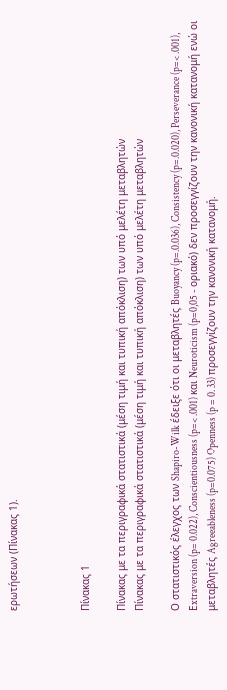ερωτήσεων (Πίνακας 1).



Πίνακας 1

Πίνακας με τα περιγραφικά στατιστικά (μέση τιμή και τυπική απόκλιση) των υπό μελέτη μεταβλητών
Πίνακας με τα περιγραφικά στατιστικά (μέση τιμή και τυπική απόκλιση) των υπό μελέτη μεταβλητών

Ο στατιστικός έλεγχος των Shapiro-Wilk έδειξε ότι οι μεταβλητές Buoyancy (p=.0.036), Consistency (p=.0.020), Perseverance (p=< .001), Εxtraversion (p= 0.022), Conscientiousness (p=< .001) και Neuroticism (p=0,05 - οριακό) δεν προσεγγίζουν την κανονική κατανομή ενώ οι μεταβλητές Agreeableness (p=0.075) Openness (p = 0. 33) προσεγγίζουν την κανονική κατανομή.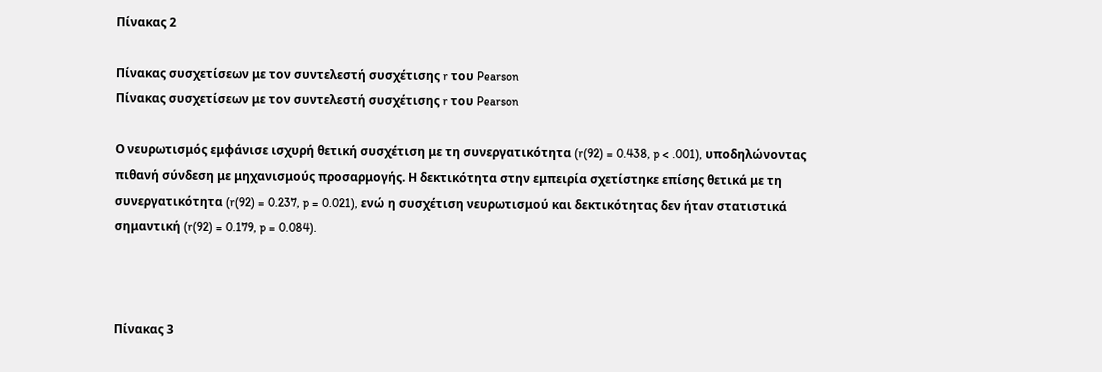Πίνακας 2

Πίνακας συσχετίσεων με τον συντελεστή συσχέτισης r του Pearson
Πίνακας συσχετίσεων με τον συντελεστή συσχέτισης r του Pearson

Ο νευρωτισμός εμφάνισε ισχυρή θετική συσχέτιση με τη συνεργατικότητα (r(92) = 0.438, p < .001), υποδηλώνοντας πιθανή σύνδεση με μηχανισμούς προσαρμογής. Η δεκτικότητα στην εμπειρία σχετίστηκε επίσης θετικά με τη συνεργατικότητα (r(92) = 0.237, p = 0.021), ενώ η συσχέτιση νευρωτισμού και δεκτικότητας δεν ήταν στατιστικά σημαντική (r(92) = 0.179, p = 0.084).



Πίνακας 3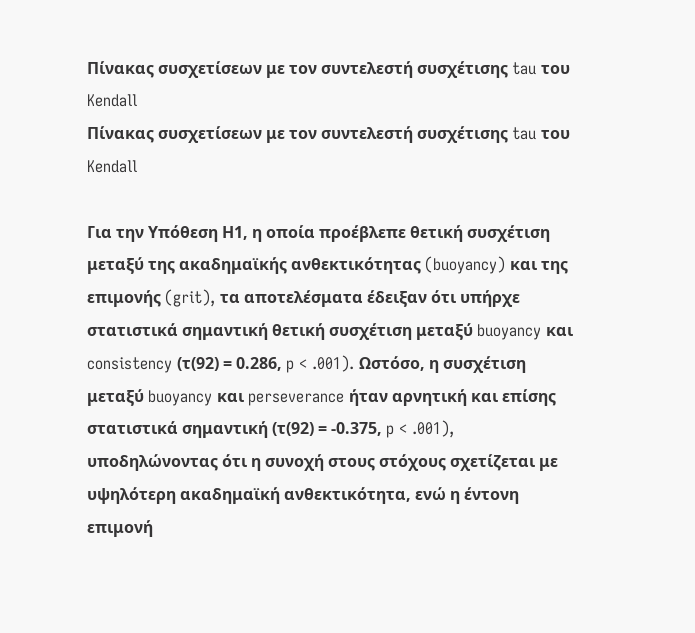Πίνακας συσχετίσεων με τον συντελεστή συσχέτισης tau του Kendall
Πίνακας συσχετίσεων με τον συντελεστή συσχέτισης tau του Kendall

Για την Υπόθεση Η1, η οποία προέβλεπε θετική συσχέτιση μεταξύ της ακαδημαϊκής ανθεκτικότητας (buoyancy) και της επιμονής (grit), τα αποτελέσματα έδειξαν ότι υπήρχε στατιστικά σημαντική θετική συσχέτιση μεταξύ buoyancy και consistency (τ(92) = 0.286, p < .001). Ωστόσο, η συσχέτιση μεταξύ buoyancy και perseverance ήταν αρνητική και επίσης στατιστικά σημαντική (τ(92) = -0.375, p < .001), υποδηλώνοντας ότι η συνοχή στους στόχους σχετίζεται με υψηλότερη ακαδημαϊκή ανθεκτικότητα, ενώ η έντονη επιμονή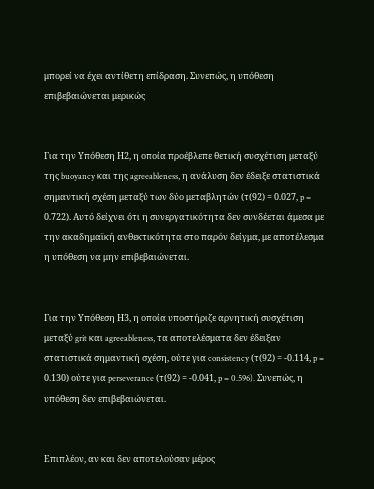μπορεί να έχει αντίθετη επίδραση. Συνεπώς, η υπόθεση επιβεβαιώνεται μερικώς


Για την Υπόθεση Η2, η οποία προέβλεπε θετική συσχέτιση μεταξύ της buoyancy και της agreeableness, η ανάλυση δεν έδειξε στατιστικά σημαντική σχέση μεταξύ των δύο μεταβλητών (τ(92) = 0.027, p = 0.722). Αυτό δείχνει ότι η συνεργατικότητα δεν συνδέεται άμεσα με την ακαδημαϊκή ανθεκτικότητα στο παρόν δείγμα, με αποτέλεσμα η υπόθεση να μην επιβεβαιώνεται.


Για την Υπόθεση Η3, η οποία υποστήριζε αρνητική συσχέτιση μεταξύ grit και agreeableness, τα αποτελέσματα δεν έδειξαν στατιστικά σημαντική σχέση, ούτε για consistency (τ(92) = -0.114, p = 0.130) ούτε για perseverance (τ(92) = -0.041, p = 0.596). Συνεπώς, η υπόθεση δεν επιβεβαιώνεται.


Επιπλέον, αν και δεν αποτελούσαν μέρος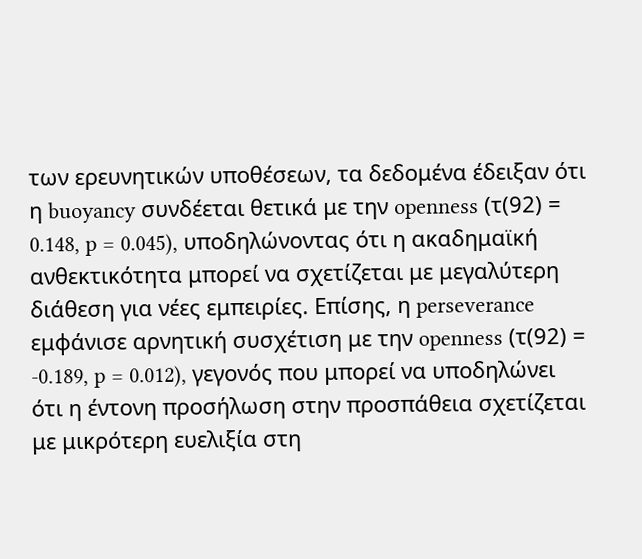των ερευνητικών υποθέσεων, τα δεδομένα έδειξαν ότι η buoyancy συνδέεται θετικά με την openness (τ(92) = 0.148, p = 0.045), υποδηλώνοντας ότι η ακαδημαϊκή ανθεκτικότητα μπορεί να σχετίζεται με μεγαλύτερη διάθεση για νέες εμπειρίες. Επίσης, η perseverance εμφάνισε αρνητική συσχέτιση με την openness (τ(92) = -0.189, p = 0.012), γεγονός που μπορεί να υποδηλώνει ότι η έντονη προσήλωση στην προσπάθεια σχετίζεται με μικρότερη ευελιξία στη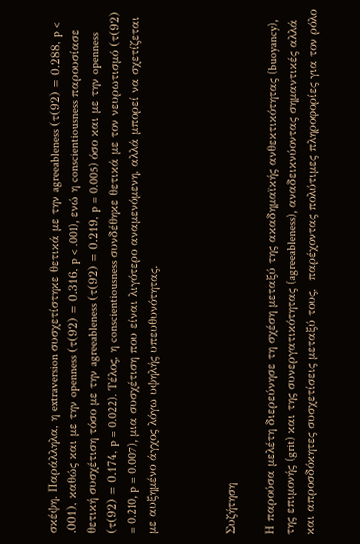σκέψη. Παράλληλα, η extraversion συσχετίστηκε θετικά με την agreeableness (τ(92) = 0.288, p < .001), καθώς και με την openness (τ(92) = 0.316, p < .001), ενώ η conscientiousness παρουσίασε θετική συσχέτιση τόσο με την agreeableness (τ(92) = 0.219, p = 0.005) όσο και με την openness (τ(92) = 0.174, p = 0.022). Τέλος, η conscientiousness συνδέθηκε θετικά με τον νευρωτισμό (τ(92) = 0.210, p = 0.007), μια συσχέτιση που είναι λιγότερο αναμενόμενη, αλλά μπορεί να σχετίζεται με αυξημένο άγχος λόγω υψηλής υπευθυνότητας.



Συζήτηση

Η παρούσα μελέτη διερεύνησε τη σχέση μεταξύ της ακαδημαϊκής ανθεκτικότητας (buoyancy), της επιμονής (grit) και της συνεργατικότητας (agreeableness), αναδεικνύοντας σημαντικές αλλά και απροσδόκητες συσχετίσεις μεταξύ τους,  παρέχοντας πολύτιμες πληροφορίες για τον ρόλο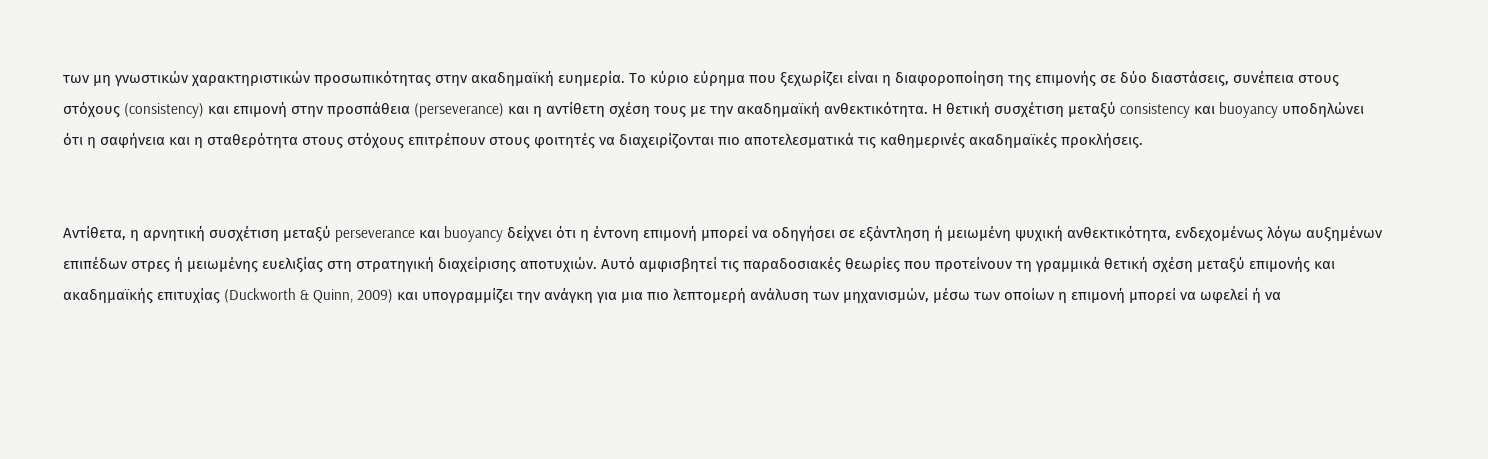των μη γνωστικών χαρακτηριστικών προσωπικότητας στην ακαδημαϊκή ευημερία. Το κύριο εύρημα που ξεχωρίζει είναι η διαφοροποίηση της επιμονής σε δύο διαστάσεις, συνέπεια στους στόχους (consistency) και επιμονή στην προσπάθεια (perseverance) και η αντίθετη σχέση τους με την ακαδημαϊκή ανθεκτικότητα. Η θετική συσχέτιση μεταξύ consistency και buoyancy υποδηλώνει ότι η σαφήνεια και η σταθερότητα στους στόχους επιτρέπουν στους φοιτητές να διαχειρίζονται πιο αποτελεσματικά τις καθημερινές ακαδημαϊκές προκλήσεις.


Αντίθετα, η αρνητική συσχέτιση μεταξύ perseverance και buoyancy δείχνει ότι η έντονη επιμονή μπορεί να οδηγήσει σε εξάντληση ή μειωμένη ψυχική ανθεκτικότητα, ενδεχομένως λόγω αυξημένων επιπέδων στρες ή μειωμένης ευελιξίας στη στρατηγική διαχείρισης αποτυχιών. Αυτό αμφισβητεί τις παραδοσιακές θεωρίες που προτείνουν τη γραμμικά θετική σχέση μεταξύ επιμονής και ακαδημαϊκής επιτυχίας (Duckworth & Quinn, 2009) και υπογραμμίζει την ανάγκη για μια πιο λεπτομερή ανάλυση των μηχανισμών, μέσω των οποίων η επιμονή μπορεί να ωφελεί ή να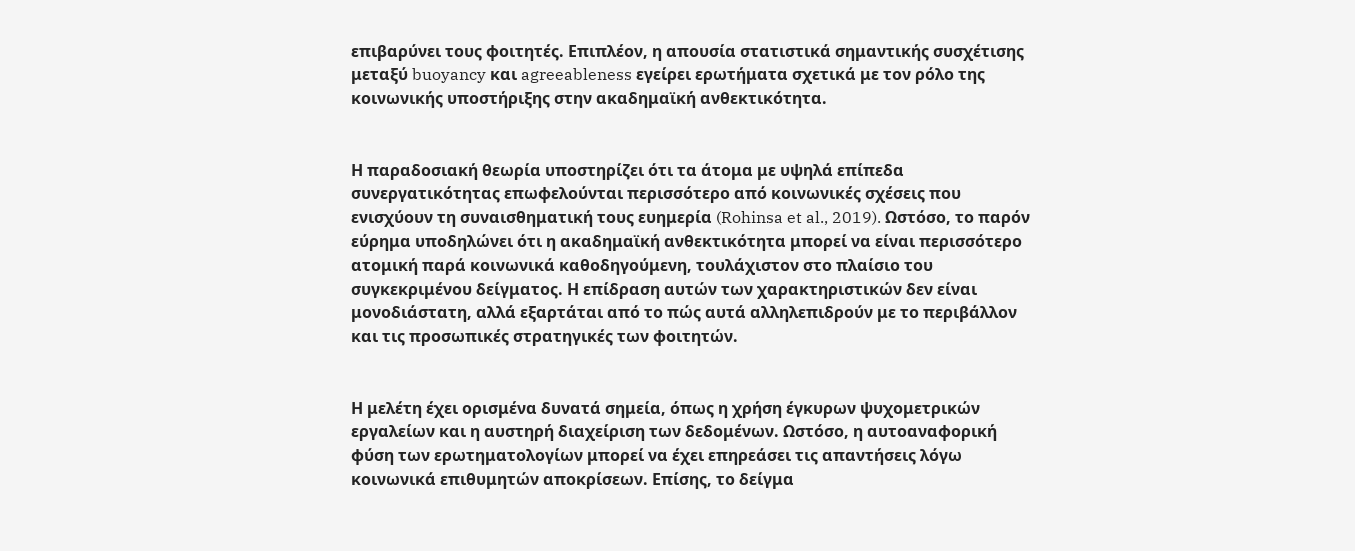επιβαρύνει τους φοιτητές. Επιπλέον, η απουσία στατιστικά σημαντικής συσχέτισης μεταξύ buoyancy και agreeableness εγείρει ερωτήματα σχετικά με τον ρόλο της κοινωνικής υποστήριξης στην ακαδημαϊκή ανθεκτικότητα.


Η παραδοσιακή θεωρία υποστηρίζει ότι τα άτομα με υψηλά επίπεδα συνεργατικότητας επωφελούνται περισσότερο από κοινωνικές σχέσεις που ενισχύουν τη συναισθηματική τους ευημερία (Rohinsa et al., 2019). Ωστόσο, το παρόν εύρημα υποδηλώνει ότι η ακαδημαϊκή ανθεκτικότητα μπορεί να είναι περισσότερο ατομική παρά κοινωνικά καθοδηγούμενη, τουλάχιστον στο πλαίσιο του συγκεκριμένου δείγματος. Η επίδραση αυτών των χαρακτηριστικών δεν είναι μονοδιάστατη, αλλά εξαρτάται από το πώς αυτά αλληλεπιδρούν με το περιβάλλον και τις προσωπικές στρατηγικές των φοιτητών.


Η μελέτη έχει ορισμένα δυνατά σημεία, όπως η χρήση έγκυρων ψυχομετρικών εργαλείων και η αυστηρή διαχείριση των δεδομένων. Ωστόσο, η αυτοαναφορική φύση των ερωτηματολογίων μπορεί να έχει επηρεάσει τις απαντήσεις λόγω κοινωνικά επιθυμητών αποκρίσεων. Επίσης, το δείγμα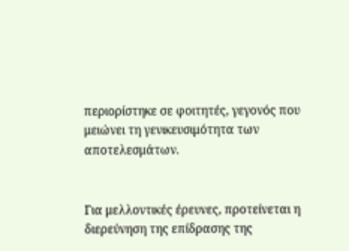περιορίστηκε σε φοιτητές, γεγονός που μειώνει τη γενικευσιμότητα των αποτελεσμάτων.


Για μελλοντικές έρευνες, προτείνεται η διερεύνηση της επίδρασης της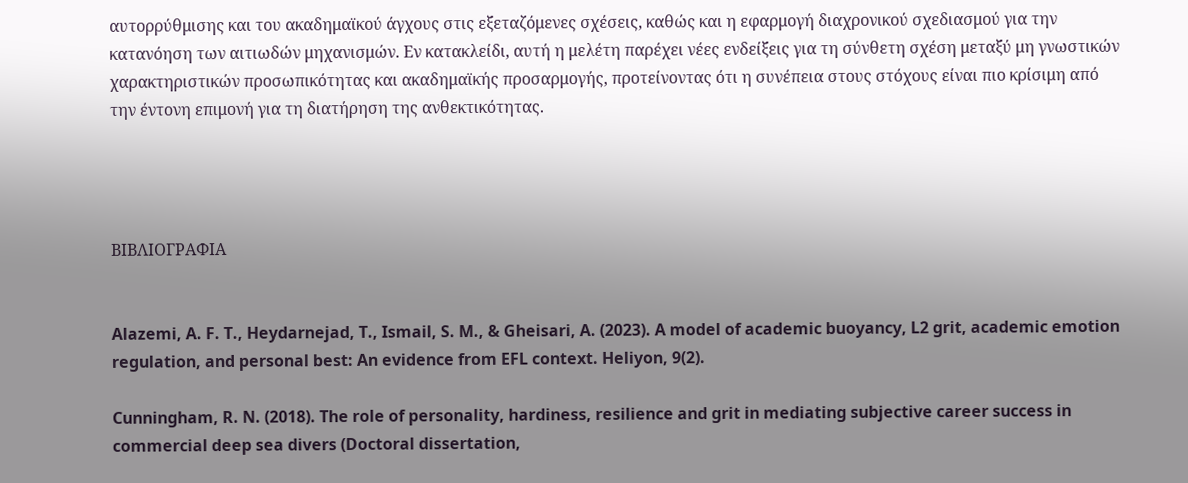αυτορρύθμισης και του ακαδημαϊκού άγχους στις εξεταζόμενες σχέσεις, καθώς και η εφαρμογή διαχρονικού σχεδιασμού για την κατανόηση των αιτιωδών μηχανισμών. Εν κατακλείδι, αυτή η μελέτη παρέχει νέες ενδείξεις για τη σύνθετη σχέση μεταξύ μη γνωστικών χαρακτηριστικών προσωπικότητας και ακαδημαϊκής προσαρμογής, προτείνοντας ότι η συνέπεια στους στόχους είναι πιο κρίσιμη από την έντονη επιμονή για τη διατήρηση της ανθεκτικότητας.




ΒΙΒΛΙΟΓΡΑΦΙΑ


Alazemi, A. F. T., Heydarnejad, T., Ismail, S. M., & Gheisari, A. (2023). A model of academic buoyancy, L2 grit, academic emotion regulation, and personal best: An evidence from EFL context. Heliyon, 9(2).

Cunningham, R. N. (2018). The role of personality, hardiness, resilience and grit in mediating subjective career success in commercial deep sea divers (Doctoral dissertation,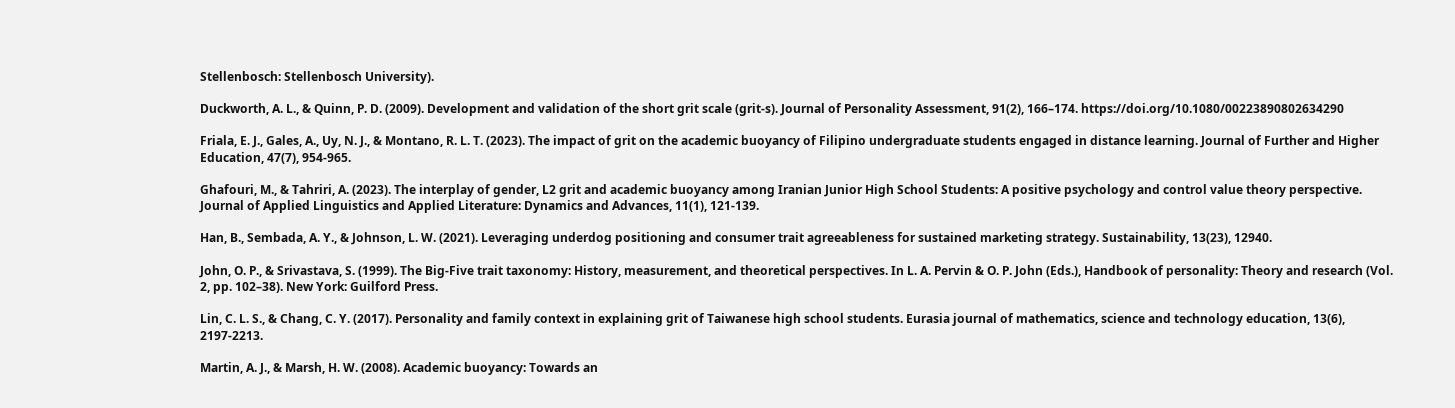Stellenbosch: Stellenbosch University).

Duckworth, A. L., & Quinn, P. D. (2009). Development and validation of the short grit scale (grit-s). Journal of Personality Assessment, 91(2), 166–174. https://doi.org/10.1080/00223890802634290

Friala, E. J., Gales, A., Uy, N. J., & Montano, R. L. T. (2023). The impact of grit on the academic buoyancy of Filipino undergraduate students engaged in distance learning. Journal of Further and Higher Education, 47(7), 954-965.

Ghafouri, M., & Tahriri, A. (2023). The interplay of gender, L2 grit and academic buoyancy among Iranian Junior High School Students: A positive psychology and control value theory perspective. Journal of Applied Linguistics and Applied Literature: Dynamics and Advances, 11(1), 121-139.

Han, B., Sembada, A. Y., & Johnson, L. W. (2021). Leveraging underdog positioning and consumer trait agreeableness for sustained marketing strategy. Sustainability, 13(23), 12940.

John, O. P., & Srivastava, S. (1999). The Big-Five trait taxonomy: History, measurement, and theoretical perspectives. In L. A. Pervin & O. P. John (Eds.), Handbook of personality: Theory and research (Vol. 2, pp. 102–38). New York: Guilford Press.

Lin, C. L. S., & Chang, C. Y. (2017). Personality and family context in explaining grit of Taiwanese high school students. Eurasia journal of mathematics, science and technology education, 13(6), 2197-2213.

Martin, A. J., & Marsh, H. W. (2008). Academic buoyancy: Towards an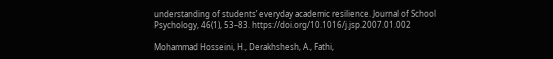understanding of students’ everyday academic resilience. Journal of School Psychology, 46(1), 53–83. https://doi.org/10.1016/j.jsp.2007.01.002

Mohammad Hosseini, H., Derakhshesh, A., Fathi,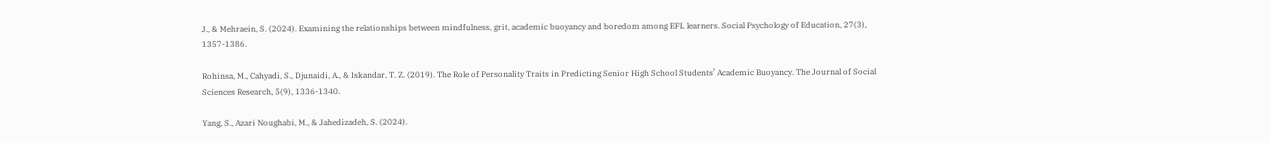J., & Mehraein, S. (2024). Examining the relationships between mindfulness, grit, academic buoyancy and boredom among EFL learners. Social Psychology of Education, 27(3), 1357-1386.

Rohinsa, M., Cahyadi, S., Djunaidi, A., & Iskandar, T. Z. (2019). The Role of Personality Traits in Predicting Senior High School Students’ Academic Buoyancy. The Journal of Social Sciences Research, 5(9), 1336-1340.

Yang, S., Azari Noughabi, M., & Jahedizadeh, S. (2024).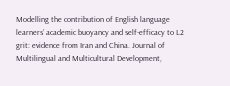Modelling the contribution of English language learners’ academic buoyancy and self-efficacy to L2 grit: evidence from Iran and China. Journal of Multilingual and Multicultural Development,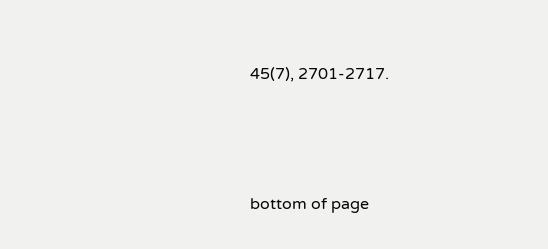45(7), 2701-2717.




bottom of page